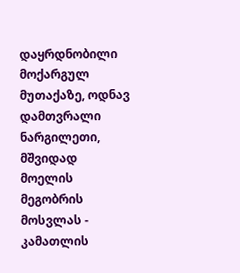დაყრდნობილი მოქარგულ მუთაქაზე, ოდნავ დამთვრალი ნარგილეთი, მშვიდად მოელის მეგობრის მოსვლას - კამათლის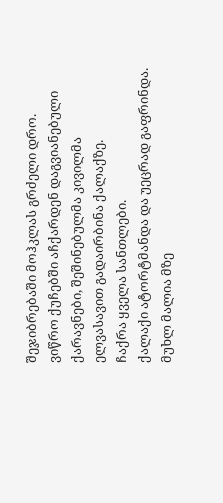შეჯიბრებაში მოჰკლას გრძელი დრო.
ვიწრო ქუჩებში აჩქარდენ დაგვიანებული ქარავნები, შეშინებულმა კივილმა ელვასავით გადაირბინა ქალაქზე.
ჩაქრა ყველა სანთლები.
ქალაქი ატორტმანდა და უეცრად გაფრინდა.
მუხლ მალია მზე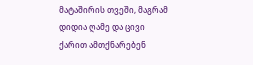მატაშირის თვეში, მაგრამ დიდია ღამე და ცივი ქარით ამთქნარებენ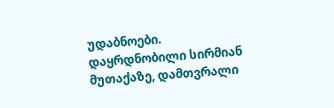უდაბნოები.
დაყრდნობილი სირმიან მუთაქაზე, დამთვრალი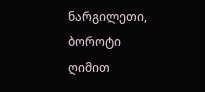ნარგილეთი, ბოროტი ღიმით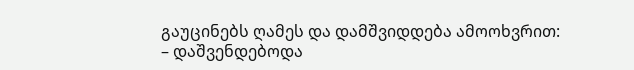გაუცინებს ღამეს და დამშვიდდება ამოოხვრით:
– დაშვენდებოდა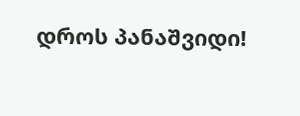დროს პანაშვიდი!